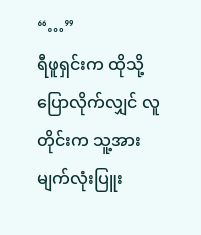“…”
ရီဖူရှင်းက ထိုသို့ ပြောလိုက်လျှင် လူတိုင်းက သူ့အား မျက်လုံးပြူး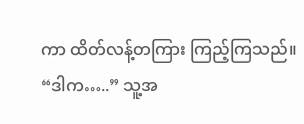ကာ ထိတ်လန့်တကြား ကြည့်ကြသည်။
“ဒါက…..” သူ့အ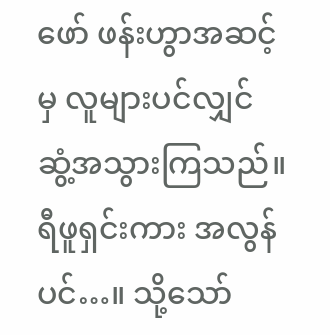ဖော် ဖန်းဟွာအဆင့်မှ လူများပင်လျှင် ဆွံ့အသွားကြသည်။ ရီဖူရှင်းကား အလွန်ပင်…။ သို့သော်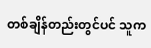တစ်ချိန်တည်းတွင်ပင် သူက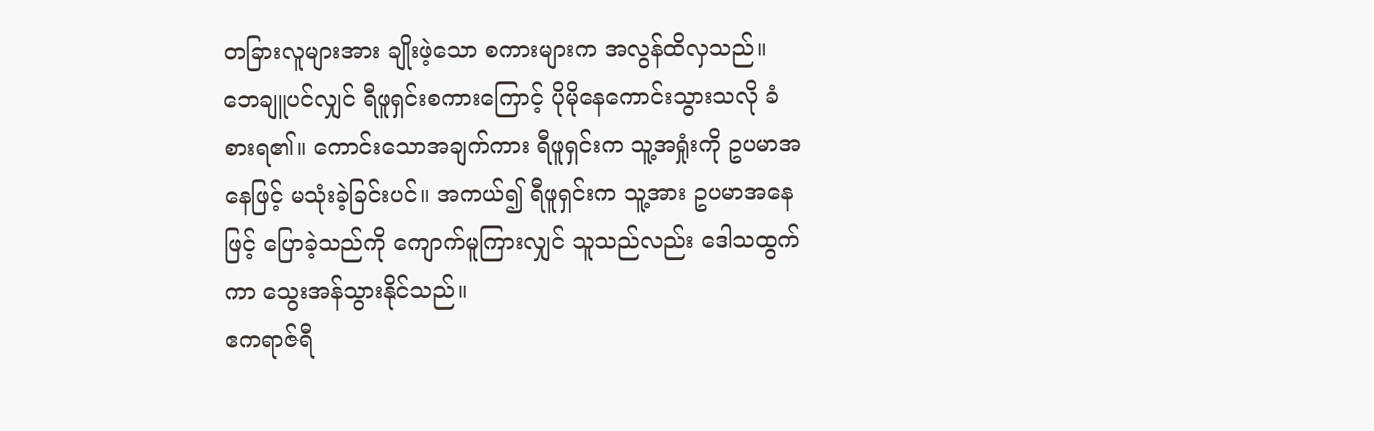တခြားလူများအား ချိုးဖဲ့သော စကားများက အလွန်ထိလှသည်။
ဘေချူပင်လျှင် ရီဖူရှင်းစကားကြောင့် ပိုမိုနေကောင်းသွားသလို ခံစားရ၏။ ကောင်းသောအချက်ကား ရီဖူရှင်းက သူ့အရှုံးကို ဥပမာအနေဖြင့် မသုံးခဲ့ခြင်းပင်။ အကယ်၍ ရီဖူရှင်းက သူ့အား ဥပမာအနေဖြင့် ပြောခဲ့သည်ကို ကျောက်မူကြားလျှင် သူသည်လည်း ဒေါသထွက်ကာ သွေးအန်သွားနိုင်သည်။
ဧကရာဇ်ရီ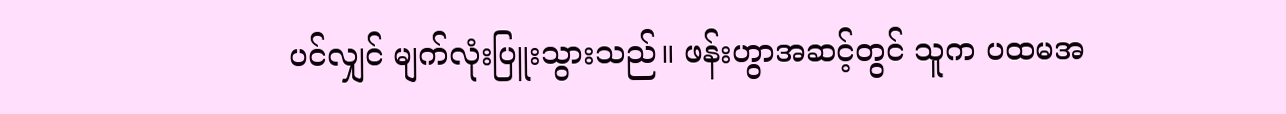ပင်လျှင် မျက်လုံးပြူးသွားသည်။ ဖန်းဟွာအဆင့်တွင် သူက ပထမအ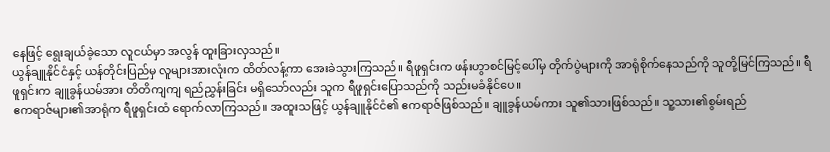နေဖြင့် ရွေးချယ်ခဲ့သော လူငယ်မှာ အလွန် ထူးခြားလှသည်။
ယွန်ချူနိုင်ငံနှင့် ယန်တိုင်းပြည်မှ လူများအားလုံးက ထိတ်လန့်ကာ အေးခဲသွားကြသည်။ ရီဖူရှင်းက ဖန်းဟွာစင်မြင့်ပေါ်မှ တိုက်ပွဲများကို အာရုံစိုက်နေသည်ကို သူတို့မြင်ကြသည်။ ရီဖူရှင်းက ချူခွန်ယမ်အား တိတိကျကျ ရည်ညွှန်းခြင်း မရှိသော်လည်း သူက ရီဖူရှင်းပြောသည်ကို သည်းမခံနိုင်ပေ။
ဧကရာဇ်များ၏အာရုံက ရီဖူရှင်းထံ ရောက်လာကြသည်။ အထူးသဖြင့် ယွန်ချူနိုင်ငံ၏ ဧကရာဇ်ဖြစ်သည်။ ချူခွန်ယမ်ကား သူ၏သားဖြစ်သည်။ သူ့သား၏စွမ်းရည်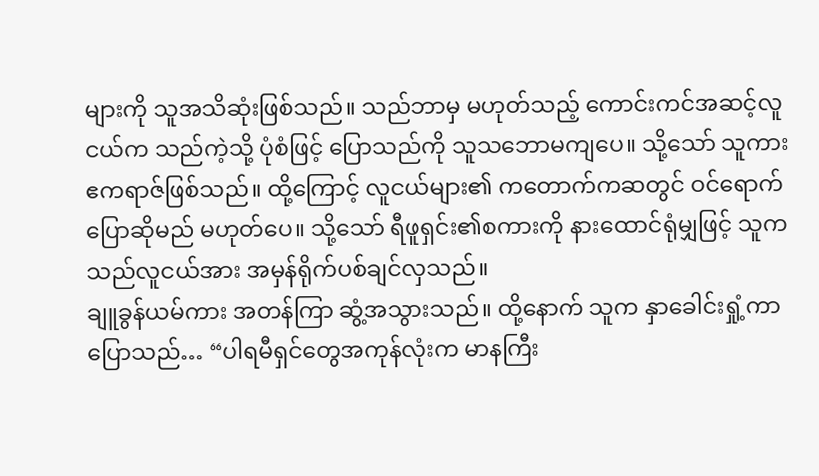များကို သူအသိဆုံးဖြစ်သည်။ သည်ဘာမှ မဟုတ်သည့် ကောင်းကင်အဆင့်လူငယ်က သည်ကဲ့သို့ ပုံစံဖြင့် ပြောသည်ကို သူသဘောမကျပေ။ သို့သော် သူကား ဧကရာဇ်ဖြစ်သည်။ ထို့ကြောင့် လူငယ်များ၏ ကတောက်ကဆတွင် ဝင်ရောက်ပြောဆိုမည် မဟုတ်ပေ။ သို့သော် ရီဖူရှင်း၏စကားကို နားထောင်ရုံမျှဖြင့် သူက သည်လူငယ်အား အမှန်ရိုက်ပစ်ချင်လှသည်။
ချူခွန်ယမ်ကား အတန်ကြာ ဆွံ့အသွားသည်။ ထို့နောက် သူက နှာခေါင်းရှုံ့ကာ ပြောသည်… “ပါရမီရှင်တွေအကုန်လုံးက မာနကြီး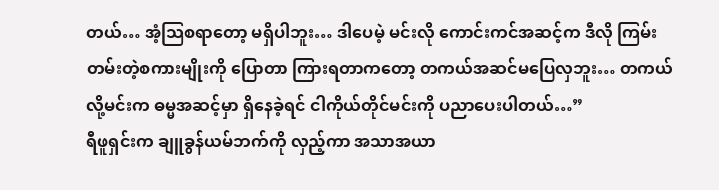တယ်… အံ့သြစရာတော့ မရှိပါဘူး… ဒါပေမဲ့ မင်းလို ကောင်းကင်အဆင့်က ဒီလို ကြမ်းတမ်းတဲ့စကားမျိုးကို ပြောတာ ကြားရတာကတော့ တကယ်အဆင်မပြေလှဘူး… တကယ်လို့မင်းက ဓမ္မအဆင့်မှာ ရှိနေခဲ့ရင် ငါကိုယ်တိုင်မင်းကို ပညာပေးပါတယ်…”
ရီဖူရှင်းက ချူခွန်ယမ်ဘက်ကို လှည့်ကာ အသာအယာ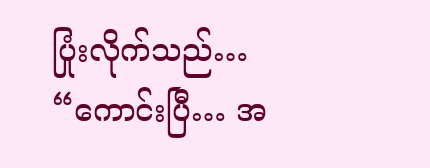ပြုံးလိုက်သည်… “ကောင်းပြီ… အ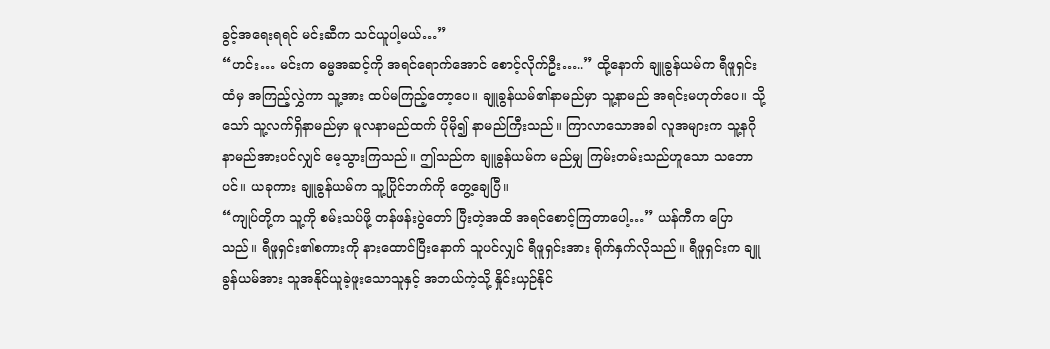ခွင့်အရေးရရင် မင်းဆီက သင်ယူပါ့မယ်…”
“ဟင်း… မင်းက ဓမ္မအဆင့်ကို အရင်ရောက်အောင် စောင့်လိုက်ဦး…..” ထို့နောက် ချူခွန်ယမ်က ရီဖူရှင်းထံမှ အကြည့်လွှဲကာ သူ့အား ထပ်မကြည့်တော့ပေ။ ချူခွန်ယမ်၏နာမည်မှာ သူ့နာမည် အရင်းမဟုတ်ပေ။ သို့သော် သူ့လက်ရှိနာမည်မှာ မူလနာမည်ထက် ပိုမို၍ နာမည်ကြီးသည်။ ကြာလာသောအခါ လူအများက သူ့နဂိုနာမည်အားပင်လျှင် မေ့သွားကြသည်။ ဤသည်က ချူခွန်ယမ်က မည်မျှ ကြမ်းတမ်းသည်ဟူသော သဘောပင်။ ယခုကား ချူခွန်ယမ်က သူ့ပြိုင်ဘက်ကို တွေ့ချေပြီ။
“ကျုပ်တို့က သူ့ကို စမ်းသပ်ဖို့ တန်ဖန်းပွဲတော် ပြီးတဲ့အထိ အရင်စောင့်ကြတာပေါ့…” ယန်ကီက ပြောသည်။ ရီဖူရှင်း၏စကားကို နားထောင်ပြီးနောက် သူပင်လျှင် ရီဖူရှင်းအား ရိုက်နှက်လိုသည်။ ရီဖူရှင်းက ချူခွန်ယမ်အား သူအနိုင်ယူခဲ့ဖူးသောသူနှင့် အဘယ်ကဲ့သို့ နှိုင်းယှဉ်နိုင်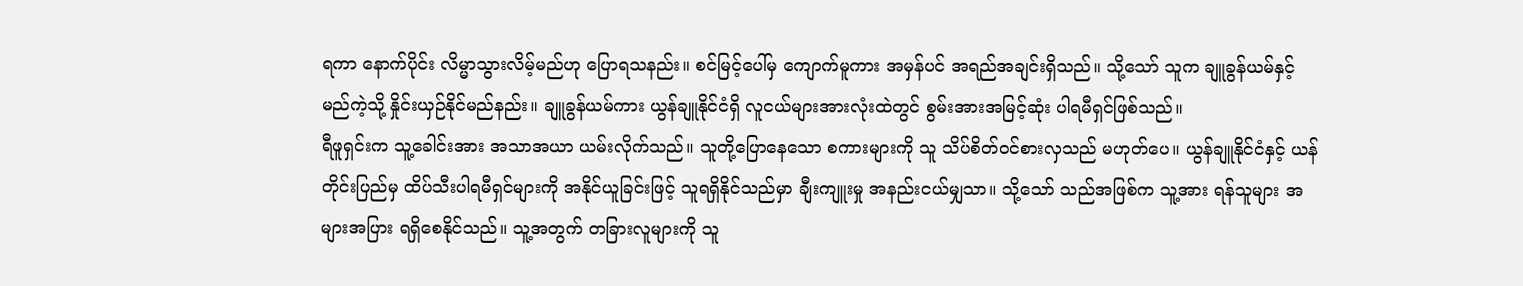ရကာ နောက်ပိုင်း လိမ္မာသွားလိမ့်မည်ဟု ပြောရသနည်း။ စင်မြင့်ပေါ်မှ ကျောက်မူကား အမှန်ပင် အရည်အချင်းရှိသည်။ သို့သော် သူက ချူခွန်ယမ်နှင့် မည်ကဲ့သို့ နှိုင်းယှဉ်နိုင်မည်နည်း။ ချူခွန်ယမ်ကား ယွန်ချူနိုင်ငံရှိ လူငယ်များအားလုံးထဲတွင် စွမ်းအားအမြင့်ဆုံး ပါရမီရှင်ဖြစ်သည်။
ရီဖူရှင်းက သူ့ခေါင်းအား အသာအယာ ယမ်းလိုက်သည်။ သူတို့ပြောနေသော စကားများကို သူ သိပ်စိတ်ဝင်စားလှသည် မဟုတ်ပေ။ ယွန်ချူနိုင်ငံနှင့် ယန်တိုင်းပြည်မှ ထိပ်သီးပါရမီရှင်များကို အနိုင်ယူခြင်းဖြင့် သူရရှိနိုင်သည်မှာ ချီးကျူးမှု အနည်းငယ်မျှသာ။ သို့သော် သည်အဖြစ်က သူ့အား ရန်သူများ အများအပြား ရရှိစေနိုင်သည်။ သူ့အတွက် တခြားလူများကို သူ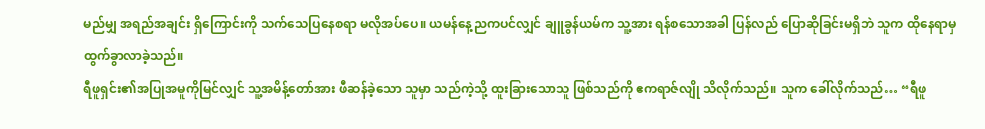မည်မျှ အရည်အချင်း ရှိကြောင်းကို သက်သေပြနေစရာ မလိုအပ်ပေ။ ယမန်နေ့ညကပင်လျှင် ချူခွန်ယမ်က သူ့အား ရန်စသောအခါ ပြန်လည် ပြောဆိုခြင်းမရှိဘဲ သူက ထိုနေရာမှ ထွက်ခွာလာခဲ့သည်။
ရီဖူရှင်း၏အပြုအမူကိုမြင်လျှင် သူ့အမိန့်တော်အား ဖီဆန်ခဲ့သော သူမှာ သည်ကဲ့သို့ ထူးခြားသောသူ ဖြစ်သည်ကို ဧကရာဇ်လျို သိလိုက်သည်။ သူက ခေါ်လိုက်သည်… “ရီဖူ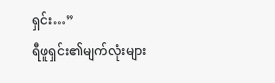ရှင်း…”
ရီဖူရှင်း၏မျက်လုံးများ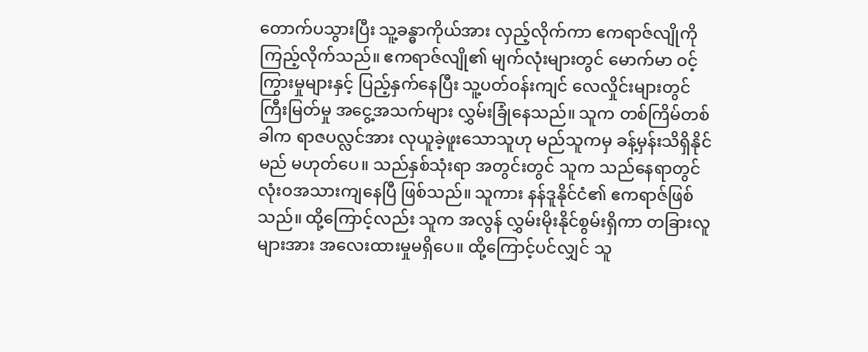တောက်ပသွားပြီး သူ့ခန္ဓာကိုယ်အား လှည့်လိုက်ကာ ဧကရာဇ်လျိုကို ကြည့်လိုက်သည်။ ဧကရာဇ်လျို၏ မျက်လုံးများတွင် မောက်မာ ဝင့်ကြွားမှုများနှင့် ပြည့်နှက်နေပြီး သူ့ပတ်ဝန်းကျင် လေလှိုင်းများတွင် ကြီးမြတ်မှု အငွေ့အသက်များ လွှမ်းခြုံနေသည်။ သူက တစ်ကြိမ်တစ်ခါက ရာဇပလ္လင်အား လုယူခဲ့ဖူးသောသူဟု မည်သူကမှ ခန့်မှန်းသိရှိနိုင်မည် မဟုတ်ပေ။ သည်နှစ်သုံးရာ အတွင်းတွင် သူက သည်နေရာတွင် လုံးဝအသားကျနေပြီ ဖြစ်သည်။ သူကား နန်ဒူနိုင်ငံ၏ ဧကရာဇ်ဖြစ်သည်။ ထို့ကြောင့်လည်း သူက အလွန် လွှမ်းမိုးနိုင်စွမ်းရှိကာ တခြားလူများအား အလေးထားမှုမရှိပေ။ ထို့ကြောင့်ပင်လျှင် သူ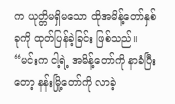က ယုတ္တိမရှိမသော ထိုအမိန့်တော်နှစ်ခုကို ထုတ်ပြန်ခဲ့ခြင်း ဖြစ်သည်။
“မင်းက ငါ့ရဲ့ အမိန့်တော်ကို နာခံပြီးတော့ နန်းမြို့တော်ကို လာခဲ့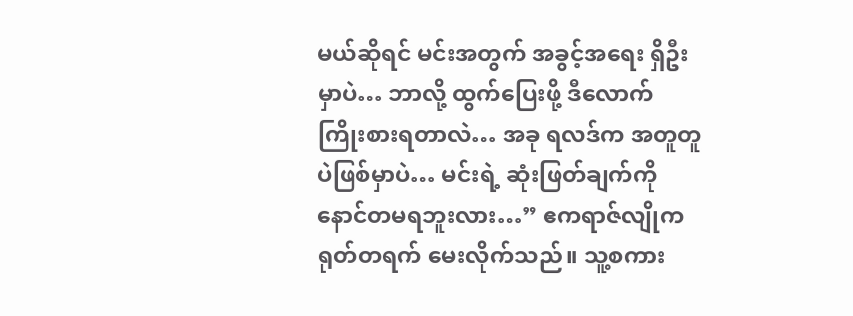မယ်ဆိုရင် မင်းအတွက် အခွင့်အရေး ရှိဦးမှာပဲ… ဘာလို့ ထွက်ပြေးဖို့ ဒီလောက် ကြိုးစားရတာလဲ… အခု ရလဒ်က အတူတူပဲဖြစ်မှာပဲ… မင်းရဲ့ ဆုံးဖြတ်ချက်ကို နောင်တမရဘူးလား…” ဧကရာဇ်လျိုက ရုတ်တရက် မေးလိုက်သည်။ သူ့စကား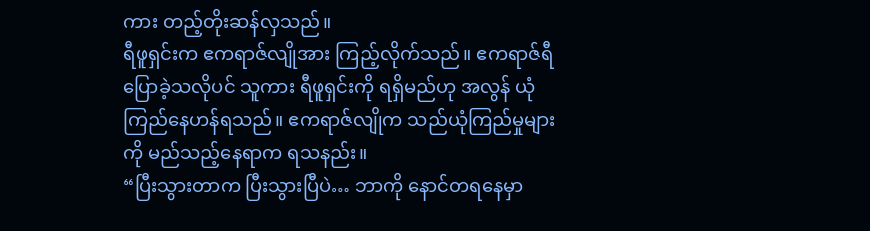ကား တည့်တိုးဆန်လှသည်။
ရီဖူရှင်းက ဧကရာဇ်လျိုအား ကြည့်လိုက်သည်။ ဧကရာဇ်ရီ ပြောခဲ့သလိုပင် သူကား ရီဖူရှင်းကို ရရှိမည်ဟု အလွန် ယုံကြည်နေဟန်ရသည်။ ဧကရာဇ်လျိုက သည်ယုံကြည်မှုများကို မည်သည့်နေရာက ရသနည်း။
“ပြီးသွားတာက ပြီးသွားပြီပဲ… ဘာကို နောင်တရနေမှာ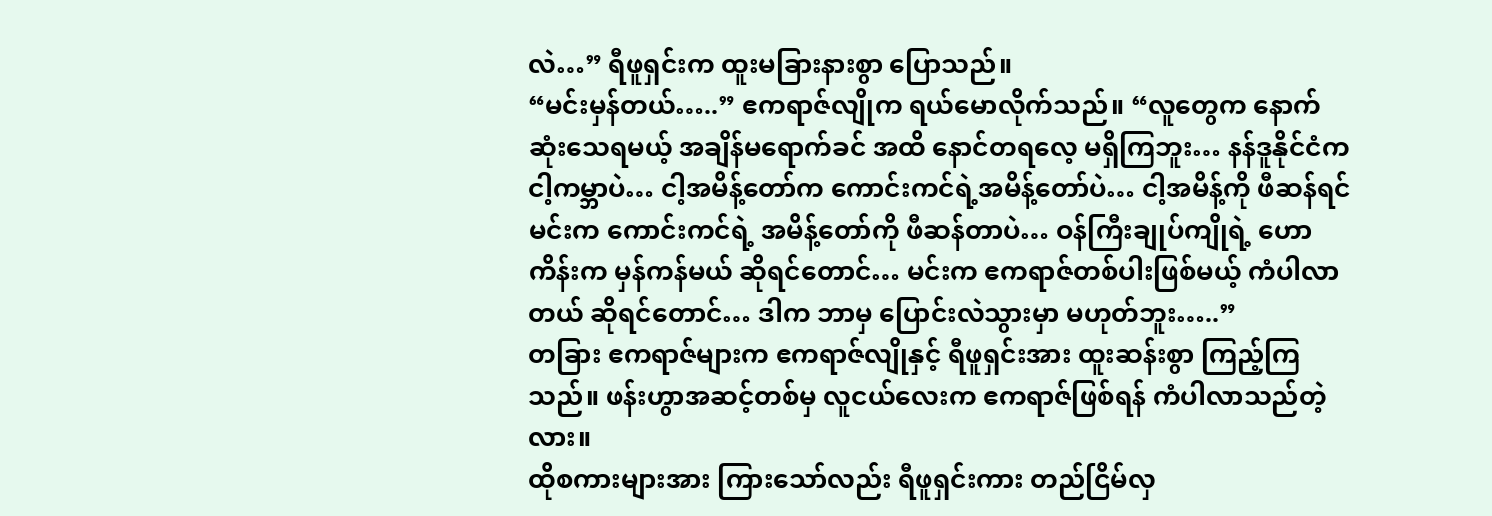လဲ…” ရီဖူရှင်းက ထူးမခြားနားစွာ ပြောသည်။
“မင်းမှန်တယ်…..” ဧကရာဇ်လျိုက ရယ်မောလိုက်သည်။ “လူတွေက နောက်ဆုံးသေရမယ့် အချိန်မရောက်ခင် အထိ နောင်တရလေ့ မရှိကြဘူး… နန်ဒူနိုင်ငံက ငါ့ကမ္ဘာပဲ… ငါ့အမိန့်တော်က ကောင်းကင်ရဲ့အမိန့်တော်ပဲ… ငါ့အမိန့်ကို ဖီဆန်ရင် မင်းက ကောင်းကင်ရဲ့ အမိန့်တော်ကို ဖီဆန်တာပဲ… ဝန်ကြီးချုပ်ကျိုရဲ့ ဟောကိန်းက မှန်ကန်မယ် ဆိုရင်တောင်… မင်းက ဧကရာဇ်တစ်ပါးဖြစ်မယ့် ကံပါလာတယ် ဆိုရင်တောင်… ဒါက ဘာမှ ပြောင်းလဲသွားမှာ မဟုတ်ဘူး…..”
တခြား ဧကရာဇ်များက ဧကရာဇ်လျိုနှင့် ရီဖူရှင်းအား ထူးဆန်းစွာ ကြည့်ကြသည်။ ဖန်းဟွာအဆင့်တစ်မှ လူငယ်လေးက ဧကရာဇ်ဖြစ်ရန် ကံပါလာသည်တဲ့လား။
ထိုစကားများအား ကြားသော်လည်း ရီဖူရှင်းကား တည်ငြိမ်လှ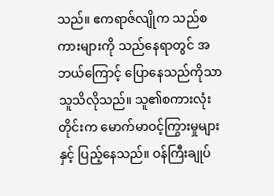သည်။ ဧကရာဇ်လျိုက သည်စကားများကို သည်နေရာတွင် အဘယ်ကြောင့် ပြောနေသည်ကိုသာ သူသိလိုသည်။ သူ၏စကားလုံးတိုင်းက မောက်မာဝင့်ကြွားမှုများနှင့် ပြည့်နေသည်။ ဝန်ကြီးချုပ်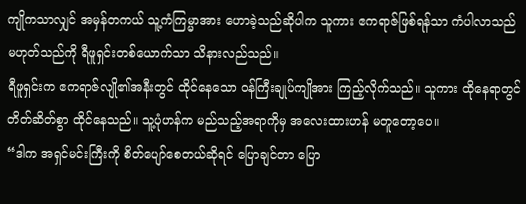ကျိုကသာလျှင် အမှန်တကယ် သူ့ကံကြမ္မာအား ဟောခဲ့သည်ဆိုပါက သူကား ဧကရာဇ်ဖြစ်ရန်သာ ကံပါလာသည် မဟုတ်သည်ကို ရီဖူရှင်းတစ်ယောက်သာ သိနားလည်သည်။
ရီဖူရှင်းက ဧကရာဇ်လျို၏အနီးတွင် ထိုင်နေသော ဝန်ကြီးချုပ်ကျိုအား ကြည့်လိုက်သည်။ သူကား ထိုနေရာတွင် တိတ်ဆိတ်စွာ ထိုင်နေသည်။ သူ့ပုံဟန်က မည်သည့်အရာကိုမှ အလေးထားဟန် မတူတော့ပေ။
“ဒါက အရှင်မင်းကြီးကို စိတ်ပျော်စေတယ်ဆိုရင် ပြောချင်တာ ပြော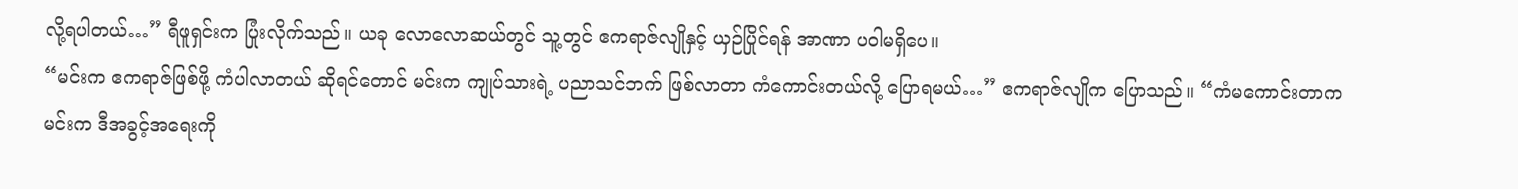လို့ရပါတယ်…” ရီဖူရှင်းက ပြုံးလိုက်သည်။ ယခု လောလောဆယ်တွင် သူ့တွင် ဧကရာဇ်လျိုနှင့် ယှဉ်ပြိုင်ရန် အာဏာ ပဝါမရှိပေ။
“မင်းက ဧကရာဇ်ဖြစ်ဖို့ ကံပါလာတယ် ဆိုရင်တောင် မင်းက ကျုပ်သားရဲ့ ပညာသင်ဘက် ဖြစ်လာတာ ကံကောင်းတယ်လို့ ပြောရမယ်…” ဧကရာဇ်လျိုက ပြောသည်။ “ကံမကောင်းတာက မင်းက ဒီအခွင့်အရေးကို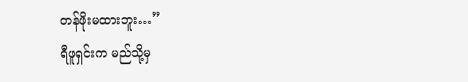တန်ဖိုးမထားဘူး…”
ရီဖူရှင်းက မည်သို့မှ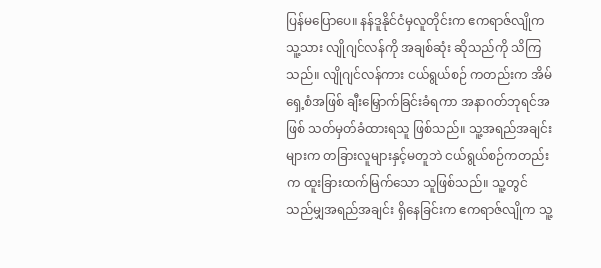ပြန်မပြောပေ။ နန်ဒူနိုင်ငံမှလူတိုင်းက ဧကရာဇ်လျိုက သူ့သား လျိုဂျင်လန်ကို အချစ်ဆုံး ဆိုသည်ကို သိကြသည်။ လျိုဂျင်လန်ကား ငယ်ရွယ်စဉ် ကတည်းက အိမ်ရှေ့စံအဖြစ် ချီးမြှောက်ခြင်းခံရကာ အနာဂတ်ဘုရင်အဖြစ် သတ်မှတ်ခံထားရသူ ဖြစ်သည်။ သူ့အရည်အချင်းများက တခြားလူများနှင့်မတူဘဲ ငယ်ရွယ်စဉ်ကတည်းက ထူးခြားထက်မြက်သော သူဖြစ်သည်။ သူ့တွင် သည်မျှအရည်အချင်း ရှိနေခြင်းက ဧကရာဇ်လျိုက သူ့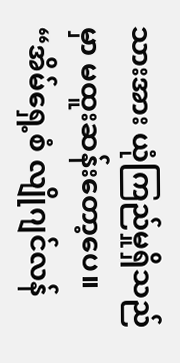သားအား ယုံကြည်မှုရှိသည်မှာ မထူးဆန်းတော့ပေ။
“အိမ်ရှေ့စံ လျိုဂျင်လန်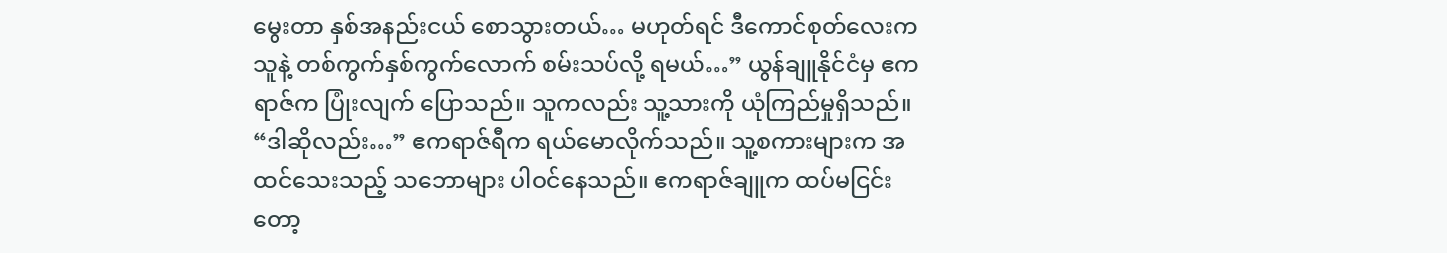မွေးတာ နှစ်အနည်းငယ် စောသွားတယ်… မဟုတ်ရင် ဒီကောင်စုတ်လေးက သူနဲ့ တစ်ကွက်နှစ်ကွက်လောက် စမ်းသပ်လို့ ရမယ်…” ယွန်ချူနိုင်ငံမှ ဧကရာဇ်က ပြုံးလျက် ပြောသည်။ သူကလည်း သူ့သားကို ယုံကြည်မှုရှိသည်။
“ဒါဆိုလည်း…” ဧကရာဇ်ရီက ရယ်မောလိုက်သည်။ သူ့စကားများက အထင်သေးသည့် သဘောများ ပါဝင်နေသည်။ ဧကရာဇ်ချူက ထပ်မငြင်းတော့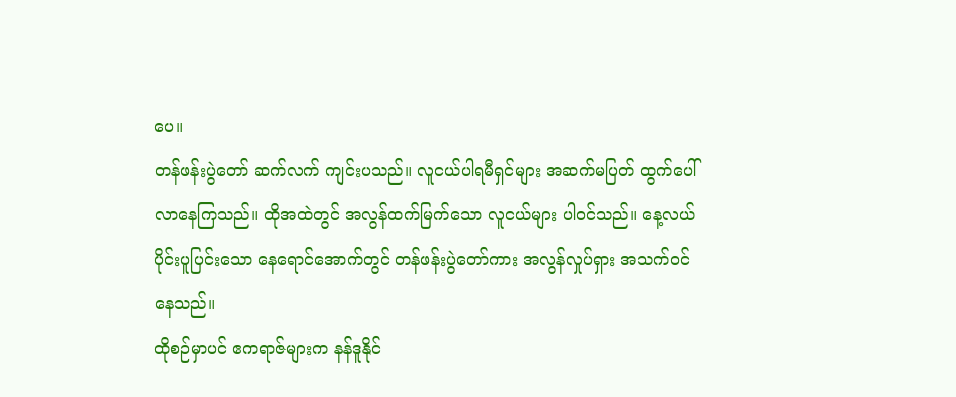ပေ။
တန်ဖန်းပွဲတော် ဆက်လက် ကျင်းပသည်။ လူငယ်ပါရမီရှင်များ အဆက်မပြတ် ထွက်ပေါ်လာနေကြသည်။ ထိုအထဲတွင် အလွန်ထက်မြက်သော လူငယ်များ ပါဝင်သည်။ နေ့လယ်ပိုင်းပူပြင်းသော နေရောင်အောက်တွင် တန်ဖန်းပွဲတော်ကား အလွန်လှုပ်ရှား အသက်ဝင်နေသည်။
ထိုစဉ်မှာပင် ဧကရာဇ်များက နန်ဒူနိုင်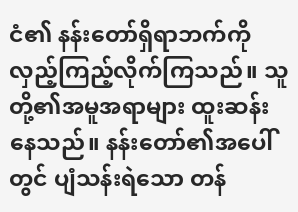ငံ၏ နန်းတော်ရှိရာဘက်ကို လှည့်ကြည့်လိုက်ကြသည်။ သူတို့၏အမူအရာများ ထူးဆန်းနေသည်။ နန်းတော်၏အပေါ်တွင် ပျံသန်းရဲသော တန်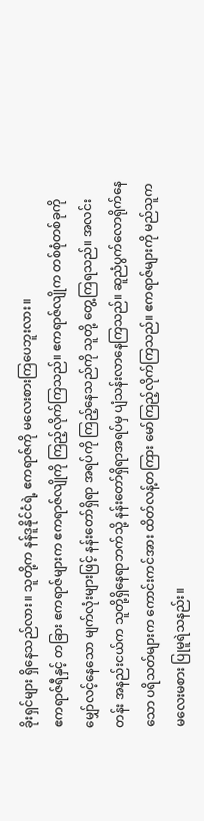ခိုးရှင်များ ရှိနေသည်လား။ သူတို့က နန်ဒူနိုင်ငံရဲ့ ဧကရာဇ်ကို မလေးစားကြပေဘူးလား။
ဧကရာဇ်ရီနှင့် တခြား ဧကရာဇ်များက ဧကရာဇ်လျိုကို ကြည့်လိုက်ကြသည်။ ဧကရာဇ်လျိုက တစ်စုံတစ်ခုကို မျှော်လင့်နေသော မျက်လုံးများဖြင့် နန်းတော်ရှိရာ အရပ်ကို ကြည့်နေသည်ကို သူတို့ တွေ့ကြရသည်။ အလင်းတန်း အနည်းငယ်က သူတို့ရှိနေရာဘက်သို့ နန်းတော်ရှိရာအရပ်မှ ပျံသန်းလာနေကြသည်။ ဆူညံပွက်လောရိုက်နေသော ပရိသတ်များက ကောင်းကင်အား ထိတ်လန့်တကြား မော်ကြည့်လိုက်ကြသည်။ ဧကရာဇ်များကို မည်သူက မလေးမစား ပြုမူရဲသနည်း။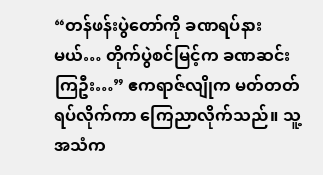“တန်ဖန်းပွဲတော်ကို ခဏရပ်နားမယ်… တိုက်ပွဲစင်မြင့်က ခဏဆင်းကြဦး…” ဧကရာဇ်လျိုက မတ်တတ်ရပ်လိုက်ကာ ကြေညာလိုက်သည်။ သူ့အသံက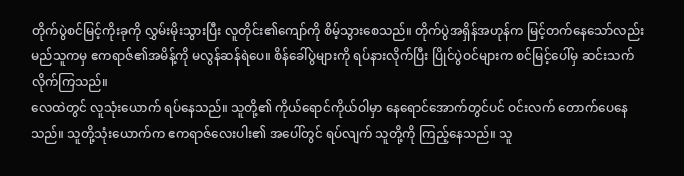တိုက်ပွဲစင်မြင့်ကိုးခုကို လွှမ်းမိုးသွားပြီး လူတိုင်း၏ကျော်ကို စိမ့်သွားစေသည်။ တိုက်ပွဲအရှိန်အဟုန်က မြင့်တက်နေသော်လည်း မည်သူကမှ ဧကရာဇ်၏အမိန့်ကို မလွန်ဆန်ရဲပေ။ စိန်ခေါ်ပွဲများကို ရပ်နားလိုက်ပြီး ပြိုင်ပွဲဝင်များက စင်မြင့်ပေါ်မှ ဆင်းသက်လိုက်ကြသည်။
လေထဲတွင် လူသုံးယောက် ရပ်နေသည်။ သူတို့၏ ကိုယ်ရောင်ကိုယ်ဝါမှာ နေရောင်အောက်တွင်ပင် ဝင်းလက် တောက်ပေနေသည်။ သူတို့သုံးယောက်က ဧကရာဇ်လေးပါး၏ အပေါ်တွင် ရပ်လျက် သူတို့ကို ကြည့်နေသည်။ သူ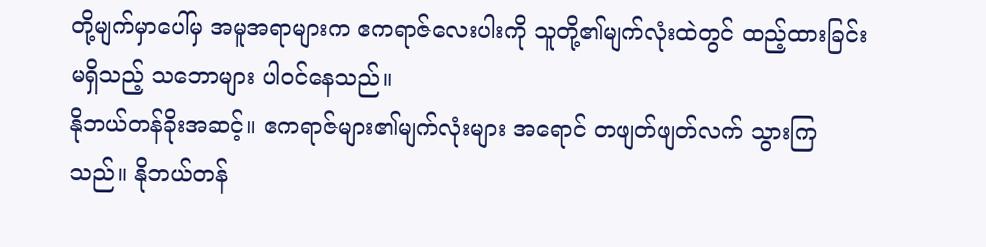တို့မျက်မှာပေါ်မှ အမူအရာများက ဧကရာဇ်လေးပါးကို သူတို့၏မျက်လုံးထဲတွင် ထည့်ထားခြင်းမရှိသည့် သဘောများ ပါဝင်နေသည်။
နိုဘယ်တန်ခိုးအဆင့်။ ဧကရာဇ်များ၏မျက်လုံးများ အရောင် တဖျတ်ဖျတ်လက် သွားကြသည်။ နိုဘယ်တန်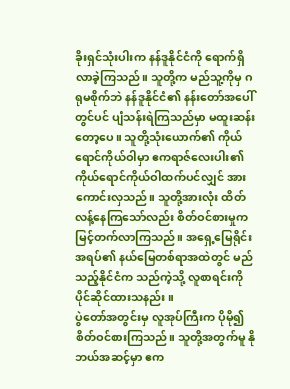ခိုးရှင်သုံးပါးက နန်ဒူနိုင်ငံကို ရောက်ရှိလာခဲ့ကြသည်။ သူတို့က မည်သူ့ကိုမှ ဂရုမစိုက်ဘဲ နန်ဒူနိုင်ငံ၏ နန်းတော်အပေါ်တွင်ပင် ပျံသန်းရဲကြသည်မှာ မထူးဆန်းတော့ပေ။ သူတို့သုံးယောက်၏ ကိုယ်ရောင်ကိုယ်ဝါမှာ ဧကရာဇ်လေးပါး၏ ကိုယ်ရောင်ကိုယ်ဝါထက်ပင်လျှင် အားကောင်းလှသည်။ သူတို့အားလုံး ထိတ်လန့်နေကြသော်လည်း စိတ်ဝင်စားမှုက မြင့်တက်လာကြသည်။ အရှေ့မြေရိုင်းအရပ်၏ နယ်မြေတစ်ရာအထဲတွင် မည်သည့်နိုင်ငံက သည်ကဲ့သို့ လူစာရင်းကို ပိုင်ဆိုင်ထားသနည်း။
ပွဲတော်အတွင်းမှ လူအုပ်ကြီးက ပိုမို၍ စိတ်ဝင်စားကြသည်။ သူတို့အတွက်မူ နိုဘယ်အဆင့်မှာ ဧက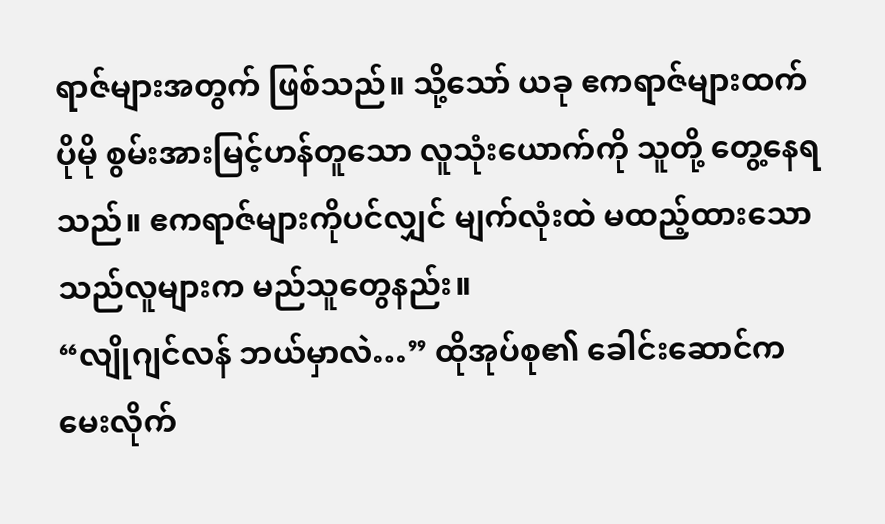ရာဇ်များအတွက် ဖြစ်သည်။ သို့သော် ယခု ဧကရာဇ်များထက် ပိုမို စွမ်းအားမြင့်ဟန်တူသော လူသုံးယောက်ကို သူတို့ တွေ့နေရသည်။ ဧကရာဇ်များကိုပင်လျှင် မျက်လုံးထဲ မထည့်ထားသော သည်လူများက မည်သူတွေနည်း။
“လျိုဂျင်လန် ဘယ်မှာလဲ…” ထိုအုပ်စု၏ ခေါင်းဆောင်က မေးလိုက်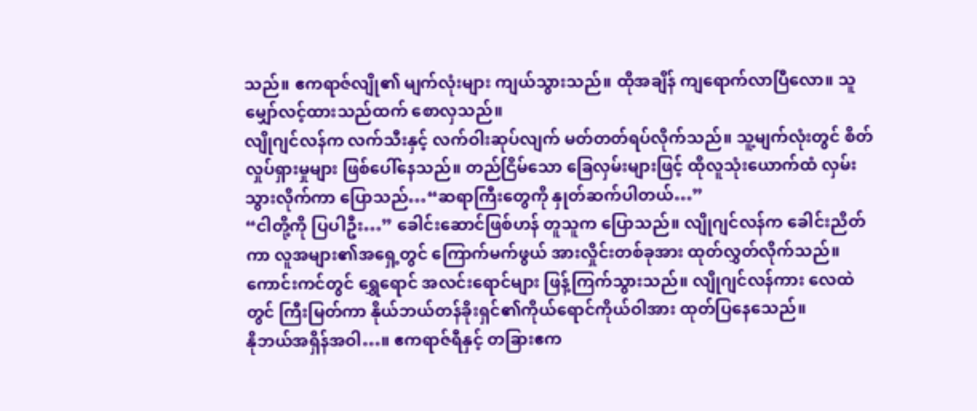သည်။ ဧကရာဇ်လျို၏ မျက်လုံးများ ကျယ်သွားသည်။ ထိုအချိန် ကျရောက်လာပြီလော။ သူမျှော်လင့်ထားသည်ထက် စောလှသည်။
လျိုဂျင်လန်က လက်သီးနှင့် လက်ဝါးဆုပ်လျက် မတ်တတ်ရပ်လိုက်သည်။ သူ့မျက်လုံးတွင် စိတ်လှုပ်ရှားမှုများ ဖြစ်ပေါ်နေသည်။ တည်ငြိမ်သော ခြေလှမ်းများဖြင့် ထိုလူသုံးယောက်ထံ လှမ်းသွားလိုက်ကာ ပြောသည်…“ဆရာကြီးတွေကို နှုတ်ဆက်ပါတယ်…”
“ငါတို့ကို ပြပါဦး…” ခေါင်းဆောင်ဖြစ်ဟန် တူသူက ပြောသည်။ လျိုဂျင်လန်က ခေါင်းညိတ်ကာ လူအများ၏အရှေ့တွင် ကြောက်မက်ဖွယ် အားလှိုင်းတစ်ခုအား ထုတ်လွှတ်လိုက်သည်။ ကောင်းကင်တွင် ရွှေရောင် အလင်းရောင်များ ဖြန့်ကြက်သွားသည်။ လျိုဂျင်လန်ကား လေထဲတွင် ကြီးမြတ်ကာ နိုယ်ဘယ်တန်ခိုးရှင်၏ကိုယ်ရောင်ကိုယ်ဝါအား ထုတ်ပြနေသေည်။
နိုဘယ်အရှိန်အဝါ…။ ဧကရာဇ်ရီနှင့် တခြားဧက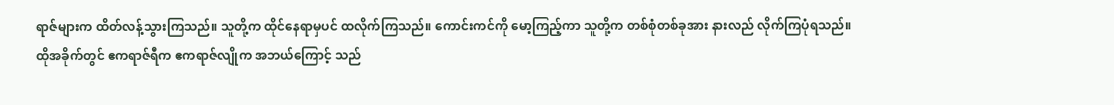ရာဇ်များက ထိတ်လန့်သွားကြသည်။ သူတို့က ထိုင်နေရာမှပင် ထလိုက်ကြသည်။ ကောင်းကင်ကို မော့ကြည့်ကာ သူတို့က တစ်စုံတစ်ခုအား နားလည် လိုက်ကြပုံရသည်။
ထိုအခိုက်တွင် ဧကရာဇ်ရီက ဧကရာဇ်လျိုက အဘယ်ကြောင့် သည်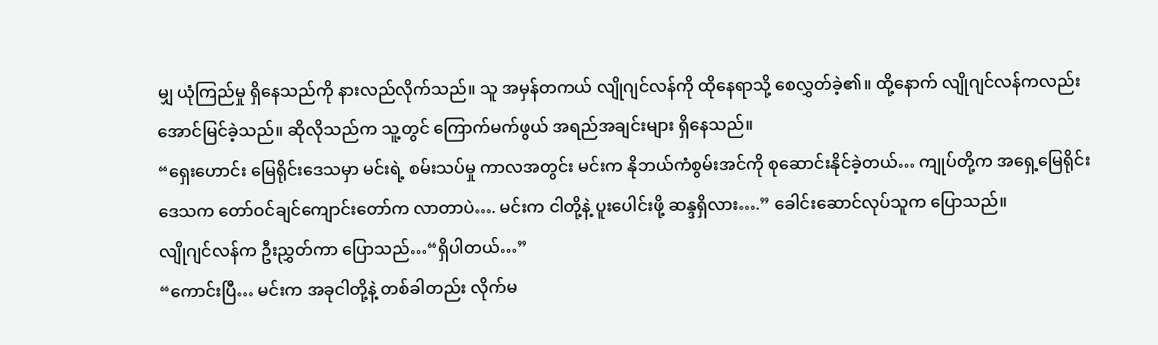မျှ ယုံကြည်မှု ရှိနေသည်ကို နားလည်လိုက်သည်။ သူ အမှန်တကယ် လျိုဂျင်လန်ကို ထိုနေရာသို့ စေလွှတ်ခဲ့၏။ ထို့နောက် လျိုဂျင်လန်ကလည်း အောင်မြင်ခဲ့သည်။ ဆိုလိုသည်က သူ့တွင် ကြောက်မက်ဖွယ် အရည်အချင်းများ ရှိနေသည်။
“ရှေးဟောင်း မြေရိုင်းဒေသမှာ မင်းရဲ့ စမ်းသပ်မှု ကာလအတွင်း မင်းက နိုဘယ်ကံစွမ်းအင်ကို စုဆောင်းနိုင်ခဲ့တယ်… ကျုပ်တို့က အရှေ့မြေရိုင်းဒေသက တော်ဝင်ချင်ကျောင်းတော်က လာတာပဲ…. မင်းက ငါတို့နဲ့ ပူးပေါင်းဖို့ ဆန္ဒရှိလား….” ခေါင်းဆောင်လုပ်သူက ပြောသည်။
လျိုဂျင်လန်က ဦးညွှတ်ကာ ပြောသည်…“ရှိပါတယ်…”
“ကောင်းပြီ… မင်းက အခုငါတို့နဲ့ တစ်ခါတည်း လိုက်မ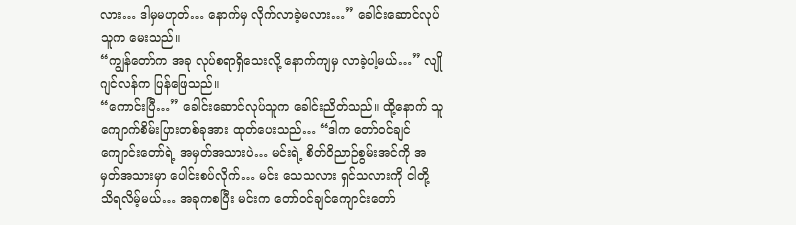လား… ဒါမှမဟုတ်… နောက်မှ လိုက်လာခဲ့မလား…” ခေါင်းဆောင်လုပ်သူက မေးသည်။
“ကျွန်တော်က အခု လုပ်စရာရှိသေးလို့ နောက်ကျမှ လာခဲ့ပါ့မယ်…” လျိုဂျင်လန်က ပြန်ဖြေသည်။
“ကောင်းပြီ…” ခေါင်းဆောင်လုပ်သူက ခေါင်းညိတ်သည်။ ထို့နောက် သူ ကျောက်စိမ်းပြားတစ်ခုအား ထုတ်ပေးသည်… “ဒါက တော်ဝင်ချင်ကျောင်းတော်ရဲ့ အမှတ်အသားပဲ… မင်းရဲ့ စိတ်ဝိညာဉ်စွမ်းအင်ကို အမှတ်အသားမှာ ပေါင်းစပ်လိုက်… မင်း သေသလား ရှင်သလားကို ငါတို့ သိရလိမ့်မယ်… အခုကစပြီး မင်းက တော်ဝင်ချင်ကျောင်းတော်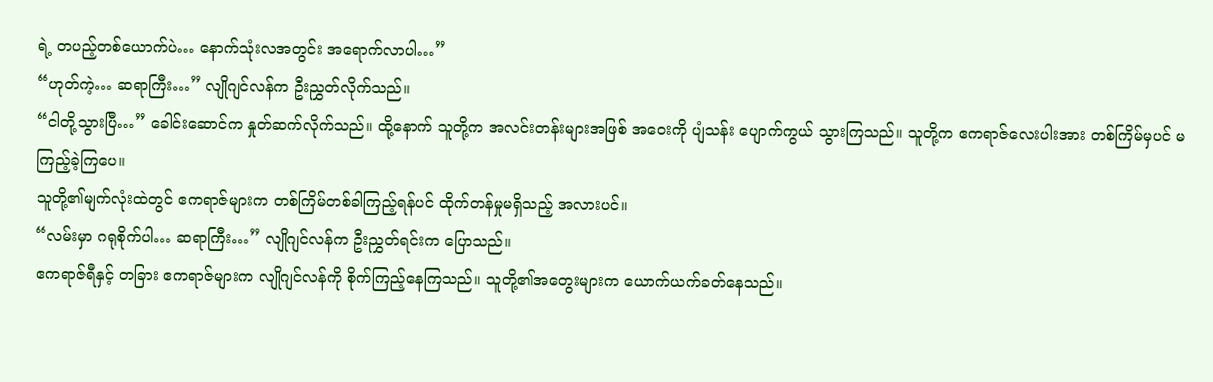ရဲ့ တပည့်တစ်ယောက်ပဲ… နောက်သုံးလအတွင်း အရောက်လာပါ…”
“ဟုတ်ကဲ့… ဆရာကြီး…” လျိုဂျင်လန်က ဦးညွှတ်လိုက်သည်။
“ငါတို့သွားပြီ…” ခေါင်းဆောင်က နှုတ်ဆက်လိုက်သည်။ ထို့နောက် သူတို့က အလင်းတန်းများအဖြစ် အဝေးကို ပျံသန်း ပျောက်ကွယ် သွားကြသည်။ သူတို့က ဧကရာဇ်လေးပါးအား တစ်ကြိမ်မှပင် မကြည့်ခဲ့ကြပေ။
သူတို့၏မျက်လုံးထဲတွင် ဧကရာဇ်များက တစ်ကြိမ်တစ်ခါကြည့်ရန်ပင် ထိုက်တန်မှုမရှိသည့် အလားပင်။
“လမ်းမှာ ဂရုစိုက်ပါ… ဆရာကြီး…” လျိုဂျင်လန်က ဦးညွှတ်ရင်းက ပြောသည်။
ဧကရာဇ်ရီနှင့် တခြား ဧကရာဇ်များက လျိုဂျင်လန်ကို စိုက်ကြည့်နေကြသည်။ သူတို့၏အတွေးများက ယောက်ယက်ခတ်နေသည်။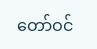တော်ဝင်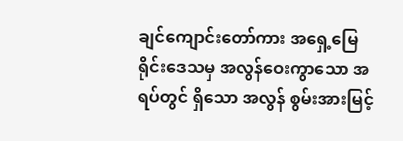ချင်ကျောင်းတော်ကား အရှေ့မြေရိုင်းဒေသမှ အလွန်ဝေးကွာသော အရပ်တွင် ရှိသော အလွန် စွမ်းအားမြင့်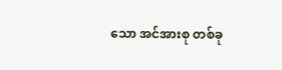သော အင်အားစု တစ်ခု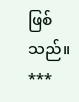ဖြစ်သည်။
***